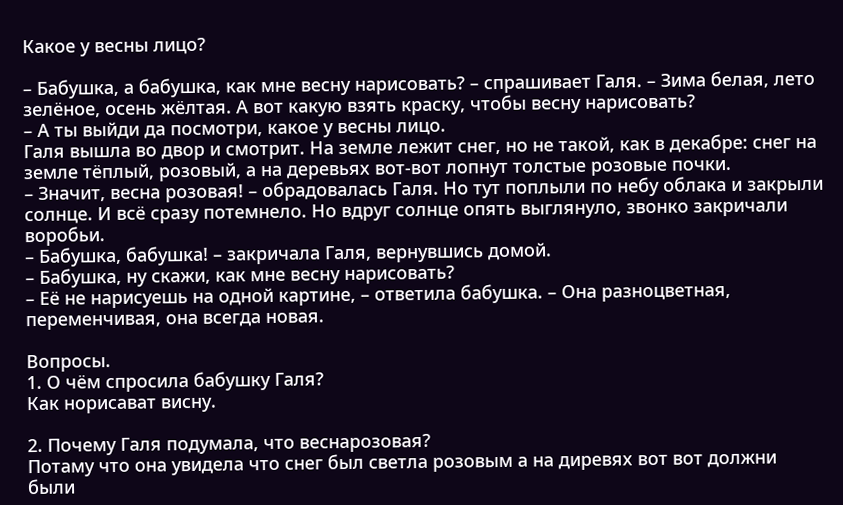Какое у весны лицо?

– Бабушка, а бабушка, как мне весну нарисовать? – спрашивает Галя. – Зима белая, лето зелёное, осень жёлтая. А вот какую взять краску, чтобы весну нарисовать?
– А ты выйди да посмотри, какое у весны лицо.
Галя вышла во двор и смотрит. На земле лежит снег, но не такой, как в декабре: снег на земле тёплый, розовый, а на деревьях вот-вот лопнут толстые розовые почки.
– Значит, весна розовая! – обрадовалась Галя. Но тут поплыли по небу облака и закрыли солнце. И всё сразу потемнело. Но вдруг солнце опять выглянуло, звонко закричали воробьи.
– Бабушка, бабушка! – закричала Галя, вернувшись домой.
– Бабушка, ну скажи, как мне весну нарисовать?
– Её не нарисуешь на одной картине, – ответила бабушка. – Она разноцветная, переменчивая, она всегда новая.

Вопросы.
1. О чём спросила бабушку Галя?
Как норисават висну.

2. Почему Галя подумала, что веснарозовая?
Потаму что она увидела что снег был светла розовым а на диревях вот вот должни были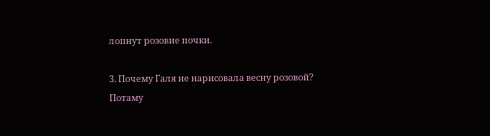лопнут розовие почки.

3. Почему Галя не нарисовала весну розовой?
Потаму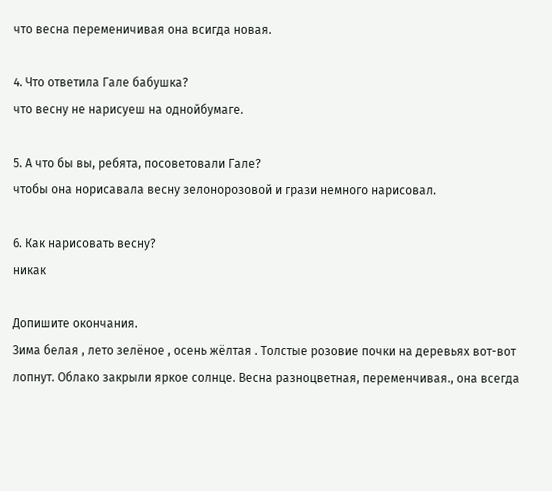что весна переменичивая она всигда новая.

4. Что ответила Гале бабушка?
что весну не нарисуеш на однойбумаге.

5. А что бы вы, ребята, посоветовали Гале?
чтобы она норисавала весну зелонорозовой и грази немного нарисовал.

6. Как нарисовать весну?
никак

Допишите окончания.
Зима белая , лето зелёное , осень жёлтая . Толстые розовие почки на деревьях вот-вот лопнут. Облако закрыли яркое солнце. Весна разноцветная, переменчивая., она всегда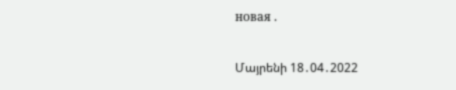новая .

Մայրենի 18․04․2022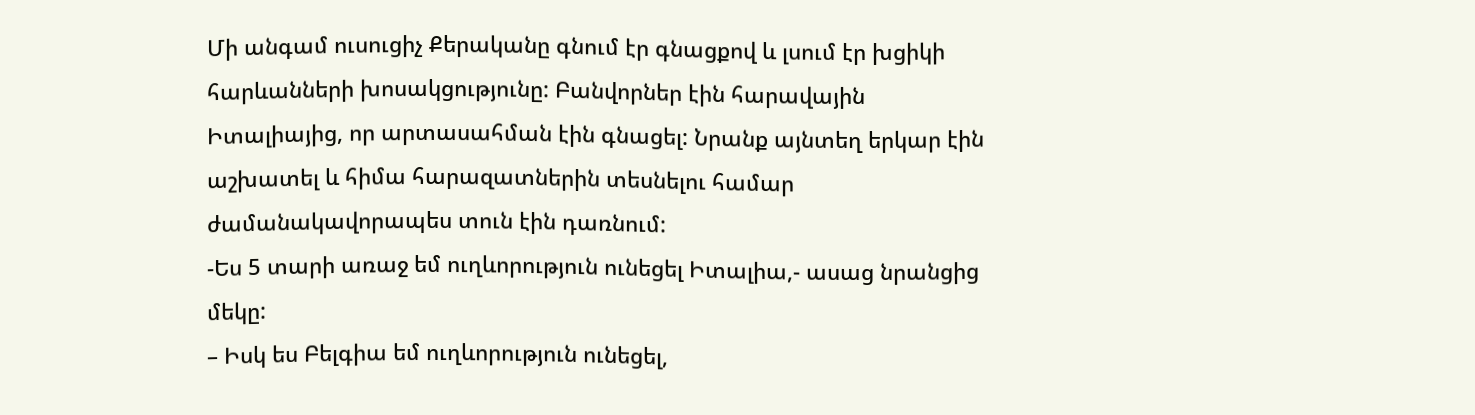Մի անգամ ուսուցիչ Քերականը գնում էր գնացքով և լսում էր խցիկի հարևանների խոսակցությունը: Բանվորներ էին հարավային Իտալիայից, որ արտասահման էին գնացել: Նրանք այնտեղ երկար էին աշխատել և հիմա հարազատներին տեսնելու համար ժամանակավորապես տուն էին դառնում:
-Ես 5 տարի առաջ եմ ուղևորություն ունեցել Իտալիա,- ասաց նրանցից մեկը:
– Իսկ ես Բելգիա եմ ուղևորություն ունեցել,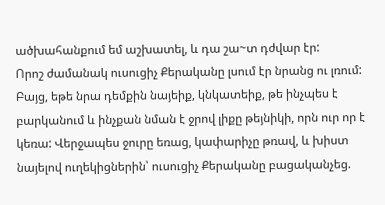ածխահանքում եմ աշխատել, և դա շա~տ դժվար էր:
Որոշ ժամանակ ուսուցիչ Քերականը լսում էր նրանց ու լռում: Բայց, եթե նրա դեմքին նայեիք, կնկատեիք, թե ինչպես է բարկանում և ինչքան նման է ջրով լիքը թեյնիկի, որն ուր որ է կեռա: Վերջապես ջուրը եռաց, կափարիչը թռավ, և խիստ նայելով ուղեկիցներին՝ ուսուցիչ Քերականը բացականչեց.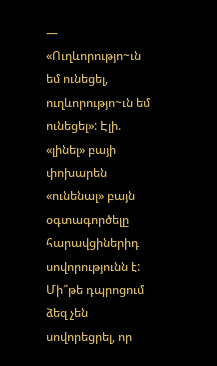— «Ուղևորությո~ւն եմ ունեցել, ուղևորությո~ւն եմ ունեցել»: Էլի. «լինել» բայի փոխարեն «ունենալ» բայն օգտագործելը հարավցիներիդ սովորությունն է: Մի՞թե դպրոցում ձեզ չեն սովորեցրել, որ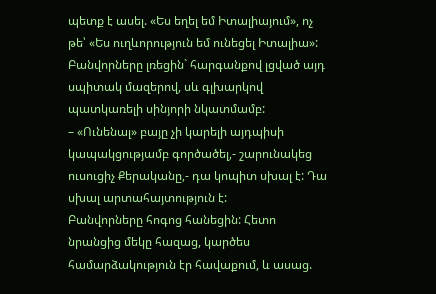պետք է ասել. «Ես եղել եմ Իտալիայում», ոչ թե՝ «Ես ուղևորություն եմ ունեցել Իտալիա»:
Բանվորները լռեցին` հարգանքով լցված այդ սպիտակ մազերով, սև գլխարկով պատկառելի սինյորի նկատմամբ:
– «Ունենալ» բայը չի կարելի այդպիսի կապակցությամբ գործածել,- շարունակեց ուսուցիչ Քերականը,- դա կոպիտ սխալ է: Դա սխալ արտահայտություն է:
Բանվորները հոգոց հանեցին: Հետո նրանցից մեկը հազաց, կարծես համարձակություն էր հավաքում, և ասաց.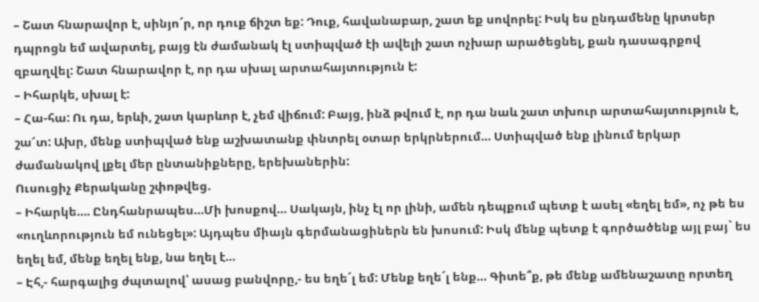– Շատ հնարավոր է, սինյո´ր, որ դուք ճիշտ եք: Դուք, հավանաբար, շատ եք սովորել: Իսկ ես ընդամենը կրտսեր դպրոցն եմ ավարտել, բայց էն ժամանակ էլ ստիպված էի ավելի շատ ոչխար արածեցնել, քան դասագրքով զբաղվել: Շատ հնարավոր է, որ դա սխալ արտահայտություն է:
– Իհարկե, սխալ է:
– Հա-հա: Ու դա, երևի, շատ կարևոր է, չեմ վիճում: Բայց, ինձ թվում է, որ դա նաև շատ տխուր արտահայտություն է, շա՜տ: Ախր, մենք ստիպված ենք աշխատանք փնտրել օտար երկրներում… Ստիպված ենք լինում երկար ժամանակով լքել մեր ընտանիքները, երեխաներին:
Ուսուցիչ Քերականը շփոթվեց.
– Իհարկե…. Ընդհանրապես…Մի խոսքով… Սակայն, ինչ էլ որ լինի, ամեն դեպքում պետք է ասել «եղել եմ», ոչ թե ես «ուղևորություն եմ ունեցել»: Այդպես միայն գերմանացիներն են խոսում: Իսկ մենք պետք է գործածենք այլ բայ` ես եղել եմ, մենք եղել ենք, նա եղել է…
– Էհ,- հարգալից ժպտալով՝ ասաց բանվորը,- ես եղե´լ եմ: Մենք եղե´լ ենք… Գիտե՞ք, թե մենք ամենաշատը որտեղ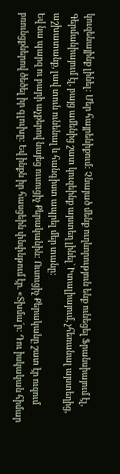կուզենայինք լինել: Մեր հայրենիքում: Չնայած մենք ուղևորություն ենք ունեցել Ֆրանսիայում էլ, Գերմանիայում էլ, բայց ամենից շատ կուզեինք այստեղ լինել` Իտալիայում, չհեռանալ այստեղից, աշխատանք, լավ տուն ունենալ և հանգիստ ապրել մեր տանը:
Եվ նա պարզ ու բարի աչքերով նայեց ուսուցիչ Քերականին: Ուսուցիչ Քերականը շատ էր ուզում բռունցքներով ծեծել իր գլուխը: Եվ ինքն իր հասցեին փնփնթում էր. «Տխմա´ր: Դու իսկական հիմար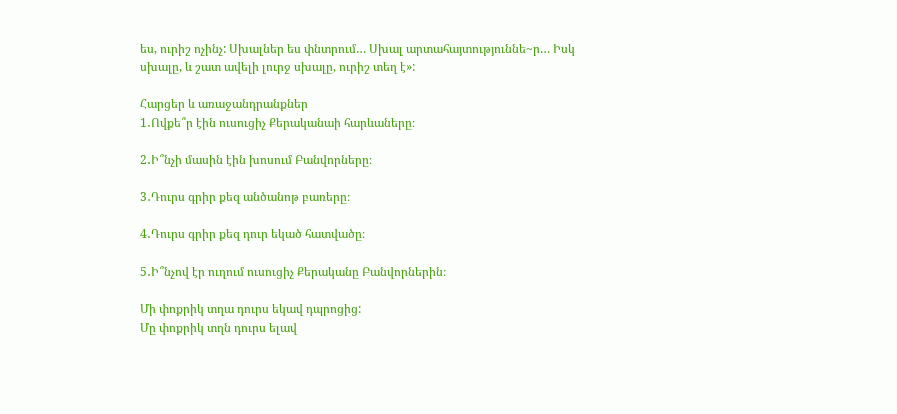ես, ուրիշ ոչինչ: Սխալներ ես փնտրում… Սխալ արտահայտություննե~ր… Իսկ սխալը, և շատ ավելի լուրջ սխալը, ուրիշ տեղ է»:

Հարցեր և առաջանդրանքներ
1․Ովքե՞ր էին ուսուցիչ Քերականաի հարևաները։

2․Ի՞նչի մասին էին խոսում Բանվորները։

3․Դուրս գրիր քեզ անծանոթ բառերը։

4․Դուրս գրիր քեզ դուր եկած հատվածը։

5․Ի՞նչով էր ուղում ուսուցիչ Քերականը Բանվորներին։

Մի փոքրիկ տղա դուրս եկավ դպրոցից:
Մը փոքրիկ տղն դուրս ելավ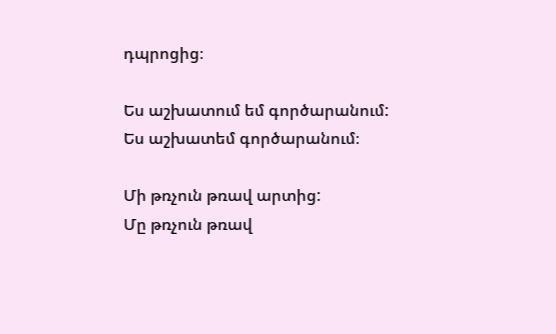դպրոցից։

Ես աշխատում եմ գործարանում:
Ես աշխատեմ գործարանում։

Մի թռչուն թռավ արտից:
Մը թռչուն թռավ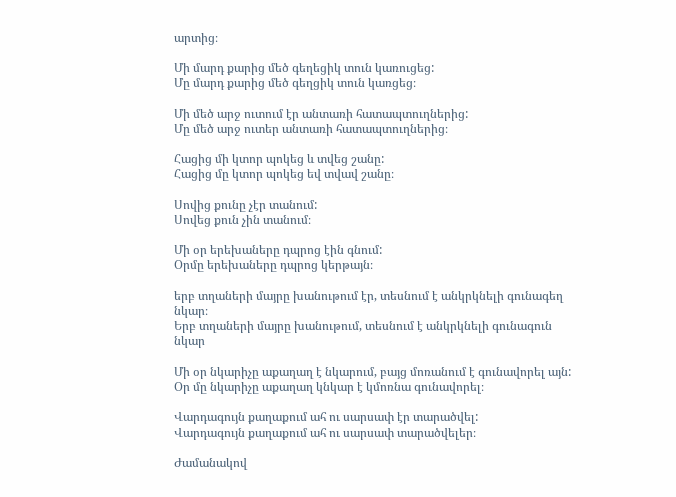արտից։

Մի մարդ քարից մեծ գեղեցիկ տուն կառուցեց:
Մը մարդ քարից մեծ գեղցիկ տուն կառցեց։

Մի մեծ արջ ուտում էր անտառի հատապտուղներից:
Մը մեծ արջ ուտեր անտառի հատապտուղներից։

Հացից մի կտոր պոկեց և տվեց շանը:
Հացից մը կտոր պոկեց եվ տվավ շանը։

Սովից քունը չէր տանում:
Սովեց քուն չին տանում։

Մի օր երեխաները դպրոց էին գնում:
Օրմը երեխաները դպրոց կերթայն։

երբ տղաների մայրը խանութում էր, տեսնում է անկրկնելի գունագեղ նկար։
Երբ տղաների մայրը խանութում, տեսնում է անկրկնելի գունագուն նկար

Մի օր նկարիչը աքաղաղ է նկարում, բայց մոռանում է գունավորել այն:
Օր մը նկարիչը աքաղաղ կնկար է կմոռնա գունավորել։

Վարդագույն քաղաքում ահ ու սարսափ էր տարածվել:
Վարդագույն քաղաքում ահ ու սարսափ տարածվելեր։

Ժամանակով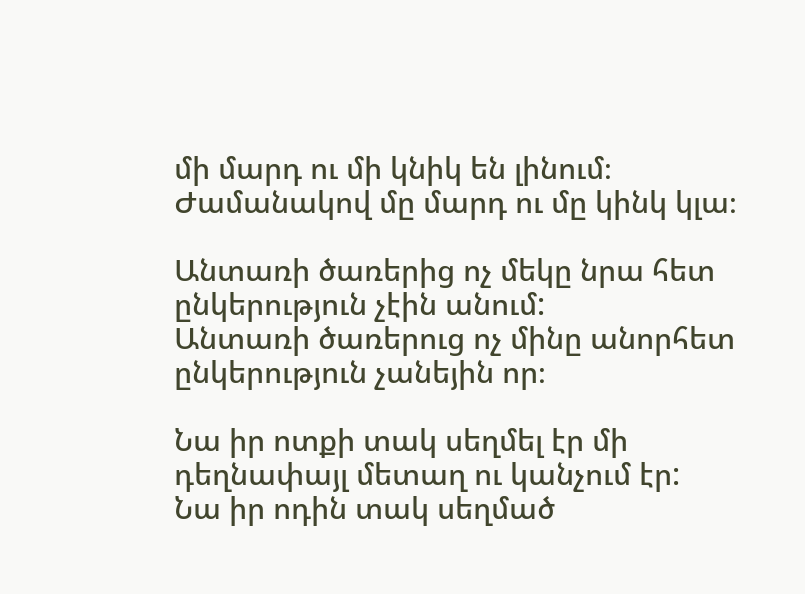մի մարդ ու մի կնիկ են լինում։
Ժամանակով մը մարդ ու մը կինկ կլա։

Անտառի ծառերից ոչ մեկը նրա հետ ընկերություն չէին անում:
Անտառի ծառերուց ոչ մինը անորհետ ընկերություն չանեյին որ։

Նա իր ոտքի տակ սեղմել էր մի դեղնափայլ մետաղ ու կանչում էր:
Նա իր ոդին տակ սեղմած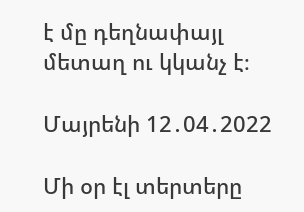է մը դեղնափայլ մետաղ ու կկանչ է։

Մայրենի 12․04․2022

Մի օր էլ տերտերը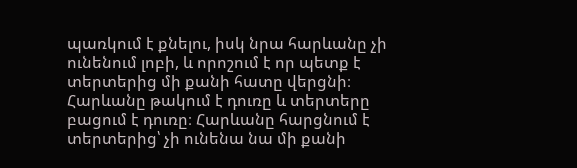պառկում է քնելու, իսկ նրա հարևանը չի ունենում լոբի, և որոշում է որ պետք է տերտերից մի քանի հատը վերցնի։ Հարևանը թակում է դուռը և տերտերը բացում է դուռը։ Հարևանը հարցնում է տերտերից՝ չի ունենա նա մի քանի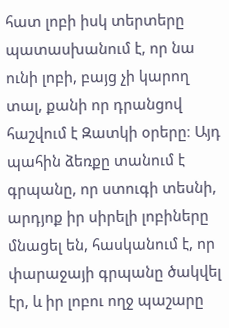հատ լոբի իսկ տերտերը պատասխանում է, որ նա ունի լոբի, բայց չի կարող տալ, քանի որ դրանցով հաշվում է Զատկի օրերը։ Այդ պահին ձեռքը տանում է գրպանը, որ ստուգի տեսնի, արդյոք իր սիրելի լոբիները մնացել են, հասկանում է, որ փարաջայի գրպանը ծակվել էր, և իր լոբու ողջ պաշարը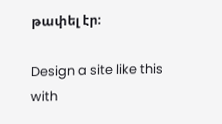թափել էր։

Design a site like this with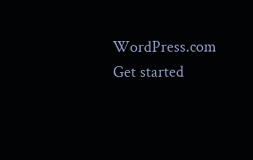WordPress.com
Get started